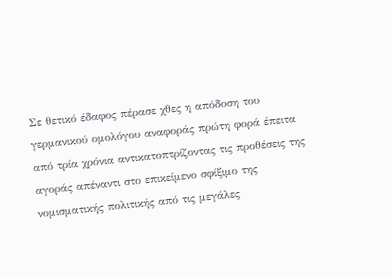Σε θετικό έδαφος πέρασε χθες η απόδοση του γερμανικού ομολόγου αναφοράς πρώτη φορά έπειτα από τρία χρόνια αντικατοπτρίζοντας τις προθέσεις της αγοράς απέναντι στο επικείμενο σφίξιμο της νομισματικής πολιτικής από τις μεγάλες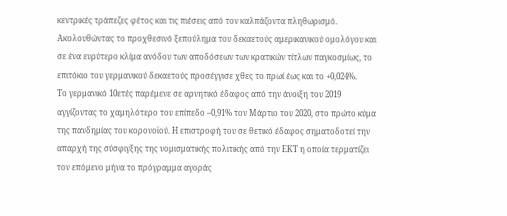κεντρικές τράπεζες φέτος και τις πιέσεις από τον καλπάζοντα πληθωρισμό. Ακολουθώντας το προχθεσινό ξεπούλημα του δεκαετούς αμερικανικού ομολόγου και σε ένα ευρύτερο κλίμα ανόδου των αποδόσεων των κρατικών τίτλων παγκοσμίως, το επιτόκιο του γερμανικού δεκαετούς προσέγγισε χθες το πρωί έως και το +0,024%.
Το γερμανικό 10ετές παρέμενε σε αρνητικό έδαφος από την άνοιξη του 2019 αγγίζοντας το χαμηλότερο του επίπεδο –0,91% τον Μάρτιο του 2020, στο πρώτο κύμα της πανδημίας του κορονοϊού. Η επιστροφή του σε θετικό έδαφος σηματοδοτεί την απαρχή της σύσφιγξης της νομισματικής πολιτικής από την ΕΚΤ η οποία τερματίζει τον επόμενο μήνα το πρόγραμμα αγοράς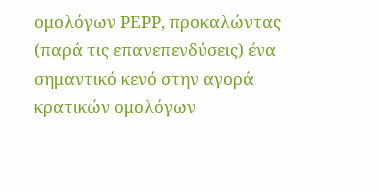ομολόγων PEPP, προκαλώντας (παρά τις επανεπενδύσεις) ένα σημαντικό κενό στην αγορά κρατικών ομολόγων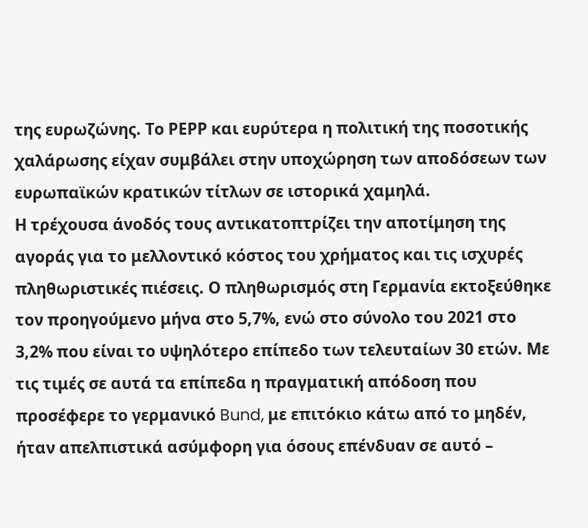της ευρωζώνης. Το ΡΕΡΡ και ευρύτερα η πολιτική της ποσοτικής χαλάρωσης είχαν συμβάλει στην υποχώρηση των αποδόσεων των ευρωπαϊκών κρατικών τίτλων σε ιστορικά χαμηλά.
Η τρέχουσα άνοδός τους αντικατοπτρίζει την αποτίμηση της αγοράς για το μελλοντικό κόστος του χρήματος και τις ισχυρές πληθωριστικές πιέσεις. Ο πληθωρισμός στη Γερμανία εκτοξεύθηκε τον προηγούμενο μήνα στο 5,7%, ενώ στο σύνολο του 2021 στο 3,2% που είναι το υψηλότερο επίπεδο των τελευταίων 30 ετών. Με τις τιμές σε αυτά τα επίπεδα η πραγματική απόδοση που προσέφερε το γερμανικό Bund, με επιτόκιο κάτω από το μηδέν, ήταν απελπιστικά ασύμφορη για όσους επένδυαν σε αυτό –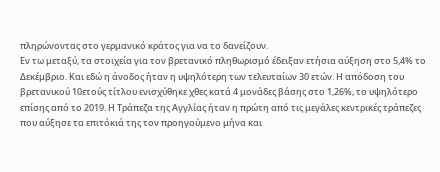πληρώνοντας στο γερμανικό κράτος για να το δανείζουν.
Εν τω μεταξύ, τα στοιχεία για τον βρετανικό πληθωρισμό έδειξαν ετήσια αύξηση στο 5,4% το Δεκέμβριο. Και εδώ η άνοδος ήταν η υψηλότερη των τελευταίων 30 ετών. Η απόδοση του βρετανικού 10ετούς τίτλου ενισχύθηκε χθες κατά 4 μονάδες βάσης στο 1,26%, το υψηλότερο επίσης από το 2019. Η Τράπεζα της Αγγλίας ήταν η πρώτη από τις μεγάλες κεντρικές τράπεζες που αύξησε τα επιτόκιά της τον προηγούμενο μήνα και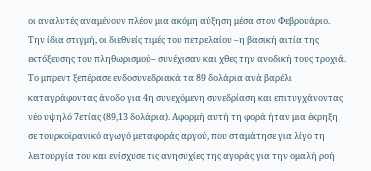οι αναλυτές αναμένουν πλέον μια ακόμη αύξηση μέσα στον Φεβρουάριο.
Την ίδια στιγμή, οι διεθνείς τιμές του πετρελαίου –η βασική αιτία της εκτόξευσης του πληθωρισμού– συνέχισαν και χθες την ανοδική τους τροχιά. Το μπρεντ ξεπέρασε ενδοσυνεδριακά τα 89 δολάρια ανά βαρέλι καταγράφοντας άνοδο για 4η συνεχόμενη συνεδρίαση και επιτυγχάνοντας νέο υψηλό 7ετίας (89,13 δολάρια). Αφορμή αυτή τη φορά ήταν μια έκρηξη σε τουρκοϊρανικό αγωγό μεταφοράς αργού, που σταμάτησε για λίγο τη λειτουργία του και ενίσχυσε τις ανησυχίες της αγοράς για την ομαλή ροή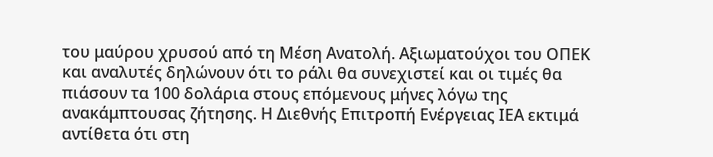του μαύρου χρυσού από τη Μέση Ανατολή. Αξιωματούχοι του ΟΠΕΚ και αναλυτές δηλώνουν ότι το ράλι θα συνεχιστεί και οι τιμές θα πιάσουν τα 100 δολάρια στους επόμενους μήνες λόγω της ανακάμπτουσας ζήτησης. Η Διεθνής Επιτροπή Ενέργειας ΙΕΑ εκτιμά αντίθετα ότι στη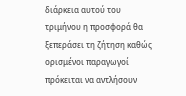διάρκεια αυτού του τριμήνου η προσφορά θα ξεπεράσει τη ζήτηση καθώς ορισμένοι παραγωγοί πρόκειται να αντλήσουν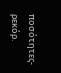ποσότητες-ρεκόρ.